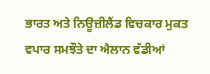ਭਾਰਤ ਅਤੇ ਨਿਊਜ਼ੀਲੈਂਡ ਵਿਚਕਾਰ ਮੁਕਤ ਵਪਾਰ ਸਮਝੌਤੇ ਦਾ ਐਲਾਨ ਵੱਡੀਆਂ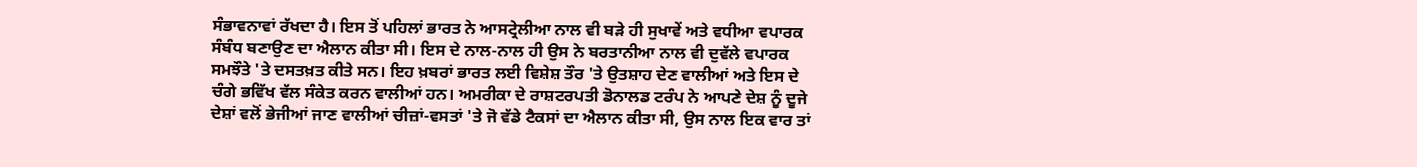ਸੰਭਾਵਨਾਵਾਂ ਰੱਖਦਾ ਹੈ। ਇਸ ਤੋਂ ਪਹਿਲਾਂ ਭਾਰਤ ਨੇ ਆਸਟ੍ਰੇਲੀਆ ਨਾਲ ਵੀ ਬੜੇ ਹੀ ਸੁਖਾਵੇਂ ਅਤੇ ਵਧੀਆ ਵਪਾਰਕ ਸੰਬੰਧ ਬਣਾਉਣ ਦਾ ਐਲਾਨ ਕੀਤਾ ਸੀ। ਇਸ ਦੇ ਨਾਲ-ਨਾਲ ਹੀ ਉਸ ਨੇ ਬਰਤਾਨੀਆ ਨਾਲ ਵੀ ਦੁਵੱਲੇ ਵਪਾਰਕ ਸਮਝੌਤੇ 'ਤੇ ਦਸਤਖ਼ਤ ਕੀਤੇ ਸਨ। ਇਹ ਖ਼ਬਰਾਂ ਭਾਰਤ ਲਈ ਵਿਸ਼ੇਸ਼ ਤੌਰ 'ਤੇ ਉਤਸ਼ਾਹ ਦੇਣ ਵਾਲੀਆਂ ਅਤੇ ਇਸ ਦੇ ਚੰਗੇ ਭਵਿੱਖ ਵੱਲ ਸੰਕੇਤ ਕਰਨ ਵਾਲੀਆਂ ਹਨ। ਅਮਰੀਕਾ ਦੇ ਰਾਸ਼ਟਰਪਤੀ ਡੋਨਾਲਡ ਟਰੰਪ ਨੇ ਆਪਣੇ ਦੇਸ਼ ਨੂੰ ਦੂਜੇ ਦੇਸ਼ਾਂ ਵਲੋਂ ਭੇਜੀਆਂ ਜਾਣ ਵਾਲੀਆਂ ਚੀਜ਼ਾਂ-ਵਸਤਾਂ 'ਤੇ ਜੋ ਵੱਡੇ ਟੈਕਸਾਂ ਦਾ ਐਲਾਨ ਕੀਤਾ ਸੀ, ਉਸ ਨਾਲ ਇਕ ਵਾਰ ਤਾਂ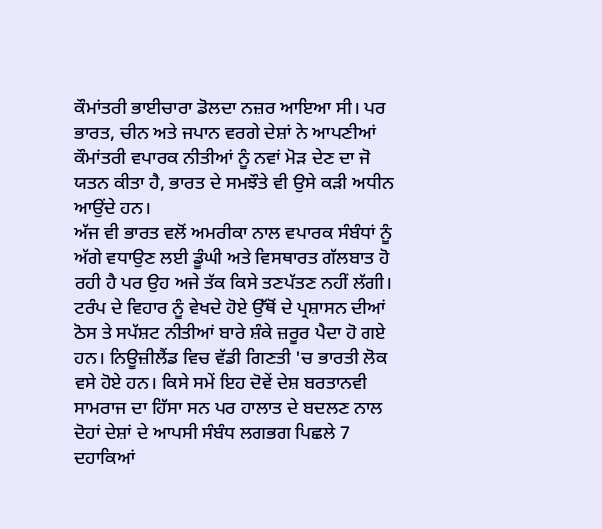ਕੌਮਾਂਤਰੀ ਭਾਈਚਾਰਾ ਡੋਲਦਾ ਨਜ਼ਰ ਆਇਆ ਸੀ। ਪਰ ਭਾਰਤ, ਚੀਨ ਅਤੇ ਜਪਾਨ ਵਰਗੇ ਦੇਸ਼ਾਂ ਨੇ ਆਪਣੀਆਂ ਕੌਮਾਂਤਰੀ ਵਪਾਰਕ ਨੀਤੀਆਂ ਨੂੰ ਨਵਾਂ ਮੋੜ ਦੇਣ ਦਾ ਜੋ ਯਤਨ ਕੀਤਾ ਹੈ, ਭਾਰਤ ਦੇ ਸਮਝੌਤੇ ਵੀ ਉਸੇ ਕੜੀ ਅਧੀਨ ਆਉਂਦੇ ਹਨ।
ਅੱਜ ਵੀ ਭਾਰਤ ਵਲੋਂ ਅਮਰੀਕਾ ਨਾਲ ਵਪਾਰਕ ਸੰਬੰਧਾਂ ਨੂੰ ਅੱਗੇ ਵਧਾਉਣ ਲਈ ਡੂੰਘੀ ਅਤੇ ਵਿਸਥਾਰਤ ਗੱਲਬਾਤ ਹੋ ਰਹੀ ਹੈ ਪਰ ਉਹ ਅਜੇ ਤੱਕ ਕਿਸੇ ਤਣਪੱਤਣ ਨਹੀਂ ਲੱਗੀ। ਟਰੰਪ ਦੇ ਵਿਹਾਰ ਨੂੰ ਵੇਖਦੇ ਹੋਏ ਉੱਥੋਂ ਦੇ ਪ੍ਰਸ਼ਾਸਨ ਦੀਆਂ ਠੋਸ ਤੇ ਸਪੱਸ਼ਟ ਨੀਤੀਆਂ ਬਾਰੇ ਸ਼ੰਕੇ ਜ਼ਰੂਰ ਪੈਦਾ ਹੋ ਗਏ ਹਨ। ਨਿਊਜ਼ੀਲੈਂਡ ਵਿਚ ਵੱਡੀ ਗਿਣਤੀ 'ਚ ਭਾਰਤੀ ਲੋਕ ਵਸੇ ਹੋਏ ਹਨ। ਕਿਸੇ ਸਮੇਂ ਇਹ ਦੋਵੇਂ ਦੇਸ਼ ਬਰਤਾਨਵੀ ਸਾਮਰਾਜ ਦਾ ਹਿੱਸਾ ਸਨ ਪਰ ਹਾਲਾਤ ਦੇ ਬਦਲਣ ਨਾਲ ਦੋਹਾਂ ਦੇਸ਼ਾਂ ਦੇ ਆਪਸੀ ਸੰਬੰਧ ਲਗਭਗ ਪਿਛਲੇ 7 ਦਹਾਕਿਆਂ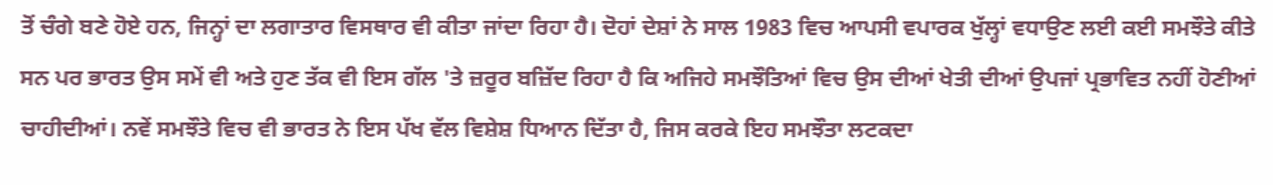ਤੋਂ ਚੰਗੇ ਬਣੇ ਹੋਏ ਹਨ, ਜਿਨ੍ਹਾਂ ਦਾ ਲਗਾਤਾਰ ਵਿਸਥਾਰ ਵੀ ਕੀਤਾ ਜਾਂਦਾ ਰਿਹਾ ਹੈ। ਦੋਹਾਂ ਦੇਸ਼ਾਂ ਨੇ ਸਾਲ 1983 ਵਿਚ ਆਪਸੀ ਵਪਾਰਕ ਖੁੱਲ੍ਹਾਂ ਵਧਾਉਣ ਲਈ ਕਈ ਸਮਝੌਤੇ ਕੀਤੇ ਸਨ ਪਰ ਭਾਰਤ ਉਸ ਸਮੇਂ ਵੀ ਅਤੇ ਹੁਣ ਤੱਕ ਵੀ ਇਸ ਗੱਲ 'ਤੇ ਜ਼ਰੂਰ ਬਜ਼ਿੱਦ ਰਿਹਾ ਹੈ ਕਿ ਅਜਿਹੇ ਸਮਝੌਤਿਆਂ ਵਿਚ ਉਸ ਦੀਆਂ ਖੇਤੀ ਦੀਆਂ ਉਪਜਾਂ ਪ੍ਰਭਾਵਿਤ ਨਹੀਂ ਹੋਣੀਆਂ ਚਾਹੀਦੀਆਂ। ਨਵੇਂ ਸਮਝੌਤੇ ਵਿਚ ਵੀ ਭਾਰਤ ਨੇ ਇਸ ਪੱਖ ਵੱਲ ਵਿਸ਼ੇਸ਼ ਧਿਆਨ ਦਿੱਤਾ ਹੈ, ਜਿਸ ਕਰਕੇ ਇਹ ਸਮਝੌਤਾ ਲਟਕਦਾ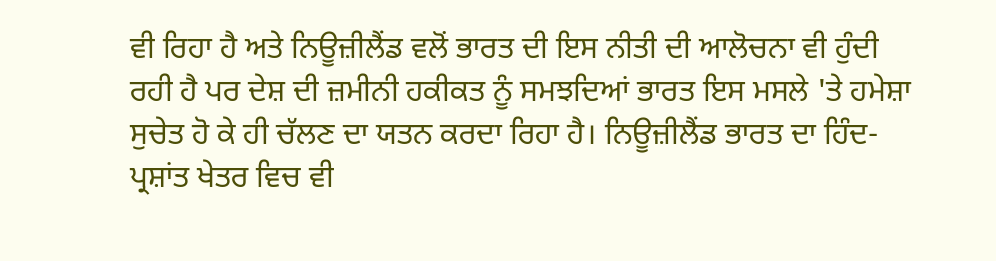ਵੀ ਰਿਹਾ ਹੈ ਅਤੇ ਨਿਊਜ਼ੀਲੈਂਡ ਵਲੋਂ ਭਾਰਤ ਦੀ ਇਸ ਨੀਤੀ ਦੀ ਆਲੋਚਨਾ ਵੀ ਹੁੰਦੀ ਰਹੀ ਹੈ ਪਰ ਦੇਸ਼ ਦੀ ਜ਼ਮੀਨੀ ਹਕੀਕਤ ਨੂੰ ਸਮਝਦਿਆਂ ਭਾਰਤ ਇਸ ਮਸਲੇ 'ਤੇ ਹਮੇਸ਼ਾ ਸੁਚੇਤ ਹੋ ਕੇ ਹੀ ਚੱਲਣ ਦਾ ਯਤਨ ਕਰਦਾ ਰਿਹਾ ਹੈ। ਨਿਊਜ਼ੀਲੈਂਡ ਭਾਰਤ ਦਾ ਹਿੰਦ-ਪ੍ਰਸ਼ਾਂਤ ਖੇਤਰ ਵਿਚ ਵੀ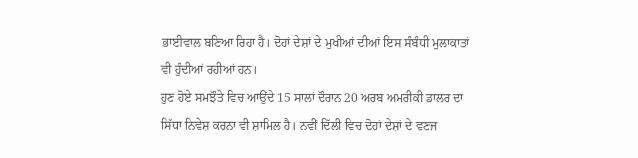ਭਾਈਵਾਲ ਬਣਿਆ ਰਿਹਾ ਹੈ। ਦੋਹਾਂ ਦੇਸ਼ਾਂ ਦੇ ਮੁਖੀਆਂ ਦੀਆਂ ਇਸ ਸੰਬੰਧੀ ਮੁਲਾਕਾਤਾਂ ਵੀ ਹੁੰਦੀਆਂ ਰਹੀਆਂ ਹਨ।
ਹੁਣ ਹੋਏ ਸਮਝੌਤੇ ਵਿਚ ਆਉਂਦੇ 15 ਸਾਲਾਂ ਦੌਰਾਨ 20 ਅਰਬ ਅਮਰੀਕੀ ਡਾਲਰ ਦਾ ਸਿੱਧਾ ਨਿਵੇਸ਼ ਕਰਨਾ ਵੀ ਸ਼ਾਮਿਲ ਹੈ। ਨਵੀਂ ਦਿੱਲੀ ਵਿਚ ਦੋਹਾਂ ਦੇਸ਼ਾਂ ਦੇ ਵਣਜ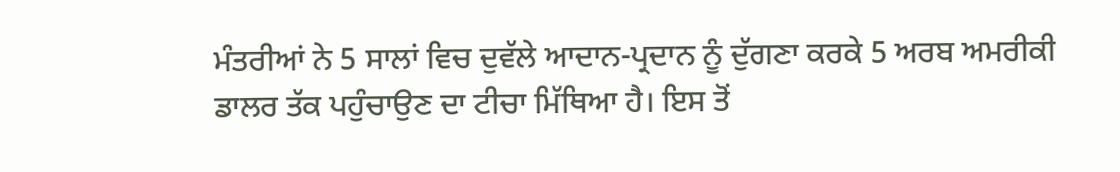ਮੰਤਰੀਆਂ ਨੇ 5 ਸਾਲਾਂ ਵਿਚ ਦੁਵੱਲੇ ਆਦਾਨ-ਪ੍ਰਦਾਨ ਨੂੰ ਦੁੱਗਣਾ ਕਰਕੇ 5 ਅਰਬ ਅਮਰੀਕੀ ਡਾਲਰ ਤੱਕ ਪਹੁੰਚਾਉਣ ਦਾ ਟੀਚਾ ਮਿੱਥਿਆ ਹੈ। ਇਸ ਤੋਂ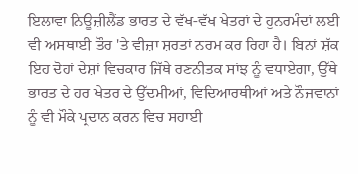ਇਲਾਵਾ ਨਿਊਜ਼ੀਲੈਂਡ ਭਾਰਤ ਦੇ ਵੱਖ-ਵੱਖ ਖੇਤਰਾਂ ਦੇ ਹੁਨਰਮੰਦਾਂ ਲਈ ਵੀ ਅਸਥਾਈ ਤੌਰ 'ਤੇ ਵੀਜ਼ਾ ਸ਼ਰਤਾਂ ਨਰਮ ਕਰ ਰਿਹਾ ਹੈ। ਬਿਨਾਂ ਸ਼ੱਕ ਇਹ ਦੋਹਾਂ ਦੇਸ਼ਾਂ ਵਿਚਕਾਰ ਜਿੱਥੇ ਰਣਨੀਤਕ ਸਾਂਝ ਨੂੰ ਵਧਾਏਗਾ, ਉੱਥੇ ਭਾਰਤ ਦੇ ਹਰ ਖੇਤਰ ਦੇ ਉੱਦਮੀਆਂ, ਵਿਦਿਆਰਥੀਆਂ ਅਤੇ ਨੌਜਵਾਨਾਂ ਨੂੰ ਵੀ ਮੌਕੇ ਪ੍ਰਦਾਨ ਕਰਨ ਵਿਚ ਸਹਾਈ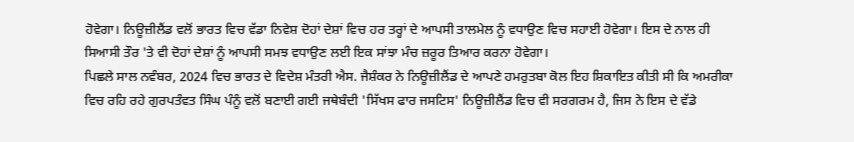ਹੋਵੇਗਾ। ਨਿਊਜ਼ੀਲੈਂਡ ਵਲੋਂ ਭਾਰਤ ਵਿਚ ਵੱਡਾ ਨਿਵੇਸ਼ ਦੋਹਾਂ ਦੇਸ਼ਾਂ ਵਿਚ ਹਰ ਤਰ੍ਹਾਂ ਦੇ ਆਪਸੀ ਤਾਲਮੇਲ ਨੂੰ ਵਧਾਉਣ ਵਿਚ ਸਹਾਈ ਹੋਵੇਗਾ। ਇਸ ਦੇ ਨਾਲ ਹੀ ਸਿਆਸੀ ਤੌਰ 'ਤੇ ਵੀ ਦੋਹਾਂ ਦੇਸ਼ਾਂ ਨੂੰ ਆਪਸੀ ਸਮਝ ਵਧਾਉਣ ਲਈ ਇਕ ਸਾਂਝਾ ਮੰਚ ਜ਼ਰੂਰ ਤਿਆਰ ਕਰਨਾ ਹੋਵੇਗਾ।
ਪਿਛਲੇ ਸਾਲ ਨਵੰਬਰ, 2024 ਵਿਚ ਭਾਰਤ ਦੇ ਵਿਦੇਸ਼ ਮੰਤਰੀ ਐਸ. ਜੈਸ਼ੰਕਰ ਨੇ ਨਿਊਜ਼ੀਲੈਂਡ ਦੇ ਆਪਣੇ ਹਮਰੁਤਬਾ ਕੋਲ ਇਹ ਸ਼ਿਕਾਇਤ ਕੀਤੀ ਸੀ ਕਿ ਅਮਰੀਕਾ ਵਿਚ ਰਹਿ ਰਹੇ ਗੁਰਪਤੰਵਤ ਸਿੰਘ ਪੰਨੂੰ ਵਲੋਂ ਬਣਾਈ ਗਈ ਜਥੇਬੰਦੀ 'ਸਿੱਖਸ ਫਾਰ ਜਸਟਿਸ' ਨਿਊਜ਼ੀਲੈਂਡ ਵਿਚ ਵੀ ਸਰਗਰਮ ਹੈ, ਜਿਸ ਨੇ ਇਸ ਦੇ ਵੱਡੇ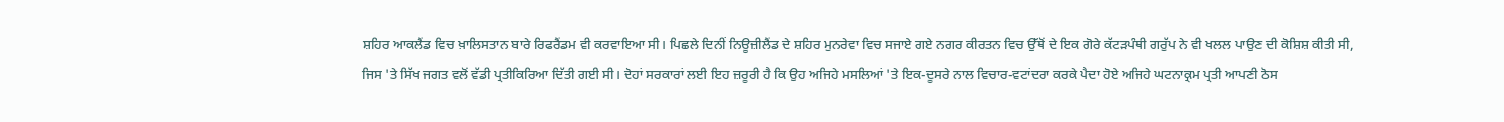ਸ਼ਹਿਰ ਆਕਲੈਂਡ ਵਿਚ ਖ਼ਾਲਿਸਤਾਨ ਬਾਰੇ ਰਿਫਰੈਂਡਮ ਵੀ ਕਰਵਾਇਆ ਸੀ। ਪਿਛਲੇ ਦਿਨੀਂ ਨਿਊਜ਼ੀਲੈਂਡ ਦੇ ਸ਼ਹਿਰ ਮੁਨਰੇਵਾ ਵਿਚ ਸਜਾਏ ਗਏ ਨਗਰ ਕੀਰਤਨ ਵਿਚ ਉੱਥੋਂ ਦੇ ਇਕ ਗੋਰੇ ਕੱਟੜਪੰਥੀ ਗਰੁੱਪ ਨੇ ਵੀ ਖਲਲ ਪਾਉਣ ਦੀ ਕੋਸ਼ਿਸ਼ ਕੀਤੀ ਸੀ, ਜਿਸ 'ਤੇ ਸਿੱਖ ਜਗਤ ਵਲੋਂ ਵੱਡੀ ਪ੍ਰਤੀਕਿਰਿਆ ਦਿੱਤੀ ਗਈ ਸੀ। ਦੋਹਾਂ ਸਰਕਾਰਾਂ ਲਈ ਇਹ ਜ਼ਰੂਰੀ ਹੈ ਕਿ ਉਹ ਅਜਿਹੇ ਮਸਲਿਆਂ 'ਤੇ ਇਕ-ਦੂਸਰੇ ਨਾਲ ਵਿਚਾਰ-ਵਟਾਂਦਰਾ ਕਰਕੇ ਪੈਦਾ ਹੋਏ ਅਜਿਹੇ ਘਟਨਾਕ੍ਰਮ ਪ੍ਰਤੀ ਆਪਣੀ ਠੋਸ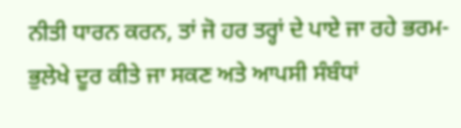ਨੀਤੀ ਧਾਰਨ ਕਰਨ, ਤਾਂ ਜੋ ਹਰ ਤਰ੍ਹਾਂ ਦੇ ਪਾਏ ਜਾ ਰਹੇ ਭਰਮ-ਭੁਲੇਖੇ ਦੂਰ ਕੀਤੇ ਜਾ ਸਕਣ ਅਤੇ ਆਪਸੀ ਸੰਬੰਧਾਂ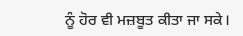ਨੂੰ ਹੋਰ ਵੀ ਮਜ਼ਬੂਤ ਕੀਤਾ ਜਾ ਸਕੇ।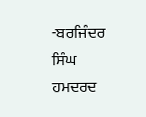-ਬਰਜਿੰਦਰ ਸਿੰਘ ਹਮਦਰਦ